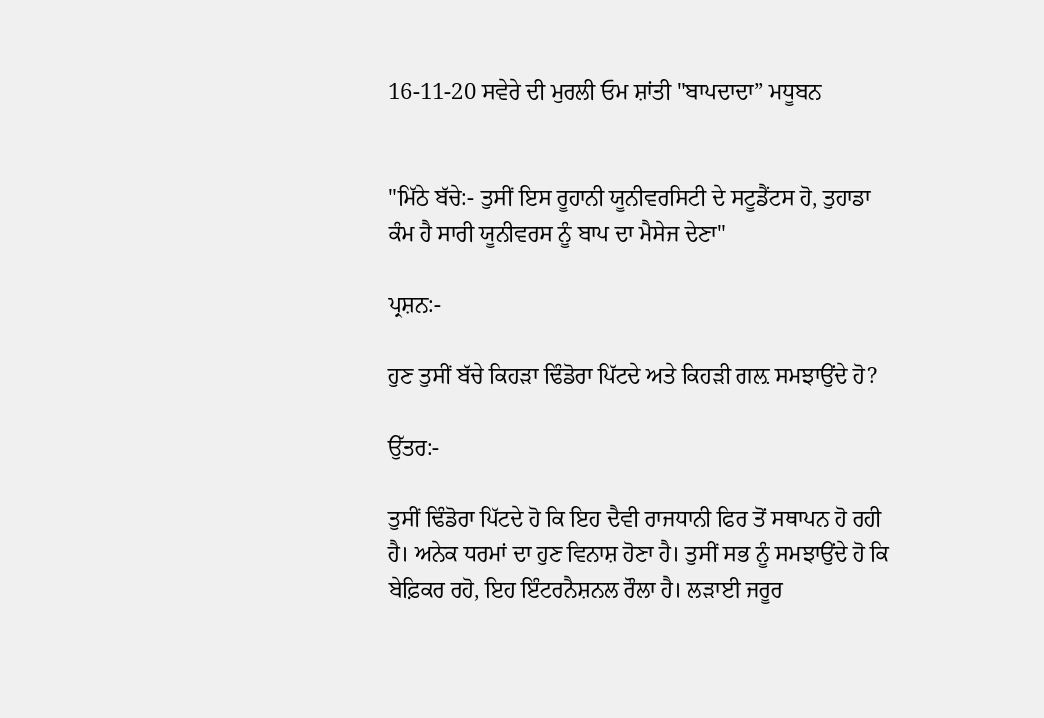16-11-20 ਸਵੇਰੇ ਦੀ ਮੁਰਲੀ ਓਮ ਸ਼ਾਂਤੀ "ਬਾਪਦਾਦਾ” ਮਧੂਬਨ


"ਮਿੱਠੇ ਬੱਚੇ:- ਤੁਸੀਂ ਇਸ ਰੂਹਾਨੀ ਯੂਨੀਵਰਸਿਟੀ ਦੇ ਸਟੂਡੈਂਟਸ ਹੋ, ਤੁਹਾਡਾ ਕੰਮ ਹੈ ਸਾਰੀ ਯੂਨੀਵਰਸ ਨੂੰ ਬਾਪ ਦਾ ਮੈਸੇਜ ਦੇਣਾ"

ਪ੍ਰਸ਼ਨ:-

ਹੁਣ ਤੁਸੀਂ ਬੱਚੇ ਕਿਹੜਾ ਢਿੰਡੋਰਾ ਪਿੱਟਦੇ ਅਤੇ ਕਿਹੜੀ ਗਲ਼ ਸਮਝਾਉਂਦੇ ਹੋ?

ਉੱਤਰ:-

ਤੁਸੀਂ ਢਿੰਡੋਰਾ ਪਿੱਟਦੇ ਹੋ ਕਿ ਇਹ ਦੈਵੀ ਰਾਜਧਾਨੀ ਫਿਰ ਤੋਂ ਸਥਾਪਨ ਹੋ ਰਹੀ ਹੈ। ਅਨੇਕ ਧਰਮਾਂ ਦਾ ਹੁਣ ਵਿਨਾਸ਼ ਹੋਣਾ ਹੈ। ਤੁਸੀਂ ਸਭ ਨੂੰ ਸਮਝਾਉਂਦੇ ਹੋ ਕਿ ਬੇਫ਼ਿਕਰ ਰਹੋ, ਇਹ ਇੰਟਰਨੈਸ਼ਨਲ ਰੌਲਾ ਹੈ। ਲੜਾਈ ਜਰੂਰ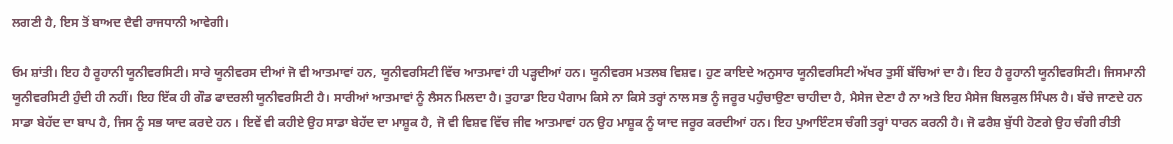ਲਗਣੀ ਹੈ, ਇਸ ਤੋਂ ਬਾਅਦ ਦੈਵੀ ਰਾਜਧਾਨੀ ਆਵੇਗੀ।

ਓਮ ਸ਼ਾਂਤੀ। ਇਹ ਹੈ ਰੂਹਾਨੀ ਯੂਨੀਵਰਸਿਟੀ। ਸਾਰੇ ਯੂਨੀਵਰਸ ਦੀਆਂ ਜੋ ਵੀ ਆਤਮਾਵਾਂ ਹਨ, ਯੂਨੀਵਰਸਿਟੀ ਵਿੱਚ ਆਤਮਾਵਾਂ ਹੀ ਪੜ੍ਹਦੀਆਂ ਹਨ। ਯੂਨੀਵਰਸ ਮਤਲਬ ਵਿਸ਼ਵ। ਹੁਣ ਕਾਇਦੇ ਅਨੁਸਾਰ ਯੂਨੀਵਰਸਿਟੀ ਅੱਖਰ ਤੁਸੀਂ ਬੱਚਿਆਂ ਦਾ ਹੈ। ਇਹ ਹੈ ਰੂਹਾਨੀ ਯੂਨੀਵਰਸਿਟੀ। ਜਿਸਮਾਨੀ ਯੂਨੀਵਰਸਿਟੀ ਹੁੰਦੀ ਹੀ ਨਹੀਂ। ਇਹ ਇੱਕ ਹੀ ਗੌਡ ਫਾਦਰਲੀ ਯੂਨੀਵਰਸਿਟੀ ਹੈ। ਸਾਰੀਆਂ ਆਤਮਾਵਾਂ ਨੂੰ ਲੈਸਨ ਮਿਲਦਾ ਹੈ। ਤੁਹਾਡਾ ਇਹ ਪੈਗਾਮ ਕਿਸੇ ਨਾ ਕਿਸੇ ਤਰ੍ਹਾਂ ਨਾਲ ਸਭ ਨੂੰ ਜਰੂਰ ਪਹੁੰਚਾਉਣਾ ਚਾਹੀਦਾ ਹੈ, ਮੈਸੇਜ ਦੇਣਾ ਹੈ ਨਾ ਅਤੇ ਇਹ ਮੈਸੇਜ ਬਿਲਕੁਲ ਸਿੰਪਲ ਹੈ। ਬੱਚੇ ਜਾਣਦੇ ਹਨ ਸਾਡਾ ਬੇਹੱਦ ਦਾ ਬਾਪ ਹੈ, ਜਿਸ ਨੂੰ ਸਭ ਯਾਦ ਕਰਦੇ ਹਨ । ਇਵੇਂ ਵੀ ਕਹੀਏ ਉਹ ਸਾਡਾ ਬੇਹੱਦ ਦਾ ਮਾਸ਼ੂਕ ਹੈ, ਜੋ ਵੀ ਵਿਸ਼ਵ ਵਿੱਚ ਜੀਵ ਆਤਮਾਵਾਂ ਹਨ ਉਹ ਮਾਸ਼ੂਕ ਨੂੰ ਯਾਦ ਜਰੂਰ ਕਰਦੀਆਂ ਹਨ। ਇਹ ਪੁਆਇੰਟਸ ਚੰਗੀ ਤਰ੍ਹਾਂ ਧਾਰਨ ਕਰਨੀ ਹੈ। ਜੋ ਫਰੈਸ਼ ਬੁੱਧੀ ਹੋਣਗੇ ਉਹ ਚੰਗੀ ਰੀਤੀ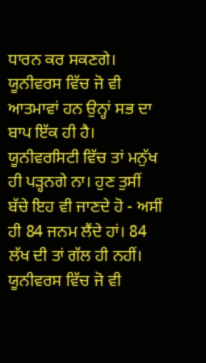ਧਾਰਨ ਕਰ ਸਕਣਗੇ। ਯੂਨੀਵਰਸ ਵਿੱਚ ਜੋ ਵੀ ਆਤਮਾਵਾਂ ਹਨ ਉਨ੍ਹਾਂ ਸਭ ਦਾ ਬਾਪ ਇੱਕ ਹੀ ਹੈ। ਯੂਨੀਵਰਸਿਟੀ ਵਿੱਚ ਤਾਂ ਮਨੁੱਖ ਹੀ ਪੜ੍ਹਨਗੇ ਨਾ। ਹੁਣ ਤੁਸੀਂ ਬੱਚੇ ਇਹ ਵੀ ਜਾਣਦੇ ਹੋ - ਅਸੀਂ ਹੀ 84 ਜਨਮ ਲੈਂਦੇ ਹਾਂ। 84 ਲੱਖ ਦੀ ਤਾਂ ਗੱਲ ਹੀ ਨਹੀਂ। ਯੂਨੀਵਰਸ ਵਿੱਚ ਜੋ ਵੀ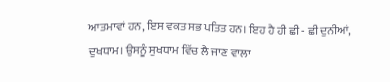ਆਤਮਾਵਾਂ ਹਨ, ਇਸ ਵਕਤ ਸਭ ਪਤਿਤ ਹਨ। ਇਹ ਹੈ ਹੀ ਛੀ - ਛੀ ਦੁਨੀਆਂ, ਦੁਖਧਾਮ। ਉਸਨੂੰ ਸੁਖਧਾਮ ਵਿੱਚ ਲੈ ਜਾਣ ਵਾਲਾ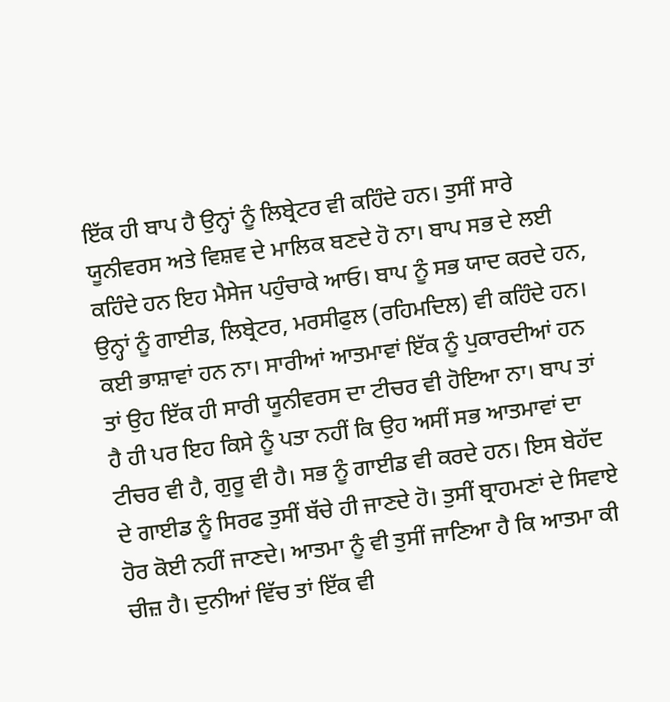ਇੱਕ ਹੀ ਬਾਪ ਹੈ ਉਨ੍ਹਾਂ ਨੂੰ ਲਿਬ੍ਰੇਟਰ ਵੀ ਕਹਿੰਦੇ ਹਨ। ਤੁਸੀਂ ਸਾਰੇ ਯੂਨੀਵਰਸ ਅਤੇ ਵਿਸ਼ਵ ਦੇ ਮਾਲਿਕ ਬਣਦੇ ਹੋ ਨਾ। ਬਾਪ ਸਭ ਦੇ ਲਈ ਕਹਿੰਦੇ ਹਨ ਇਹ ਮੈਸੇਜ ਪਹੁੰਚਾਕੇ ਆਓ। ਬਾਪ ਨੂੰ ਸਭ ਯਾਦ ਕਰਦੇ ਹਨ, ਉਨ੍ਹਾਂ ਨੂੰ ਗਾਈਡ, ਲਿਬ੍ਰੇਟਰ, ਮਰਸੀਫੁਲ (ਰਹਿਮਦਿਲ) ਵੀ ਕਹਿੰਦੇ ਹਨ। ਕਈ ਭਾਸ਼ਾਵਾਂ ਹਨ ਨਾ। ਸਾਰੀਆਂ ਆਤਮਾਵਾਂ ਇੱਕ ਨੂੰ ਪੁਕਾਰਦੀਆਂ ਹਨ ਤਾਂ ਉਹ ਇੱਕ ਹੀ ਸਾਰੀ ਯੂਨੀਵਰਸ ਦਾ ਟੀਚਰ ਵੀ ਹੋਇਆ ਨਾ। ਬਾਪ ਤਾਂ ਹੈ ਹੀ ਪਰ ਇਹ ਕਿਸੇ ਨੂੰ ਪਤਾ ਨਹੀਂ ਕਿ ਉਹ ਅਸੀਂ ਸਭ ਆਤਮਾਵਾਂ ਦਾ ਟੀਚਰ ਵੀ ਹੈ, ਗੁਰੂ ਵੀ ਹੈ। ਸਭ ਨੂੰ ਗਾਈਡ ਵੀ ਕਰਦੇ ਹਨ। ਇਸ ਬੇਹੱਦ ਦੇ ਗਾਈਡ ਨੂੰ ਸਿਰਫ ਤੁਸੀਂ ਬੱਚੇ ਹੀ ਜਾਣਦੇ ਹੋ। ਤੁਸੀਂ ਬ੍ਰਾਹਮਣਾਂ ਦੇ ਸਿਵਾਏ ਹੋਰ ਕੋਈ ਨਹੀਂ ਜਾਣਦੇ। ਆਤਮਾ ਨੂੰ ਵੀ ਤੁਸੀਂ ਜਾਣਿਆ ਹੈ ਕਿ ਆਤਮਾ ਕੀ ਚੀਜ਼ ਹੈ। ਦੁਨੀਆਂ ਵਿੱਚ ਤਾਂ ਇੱਕ ਵੀ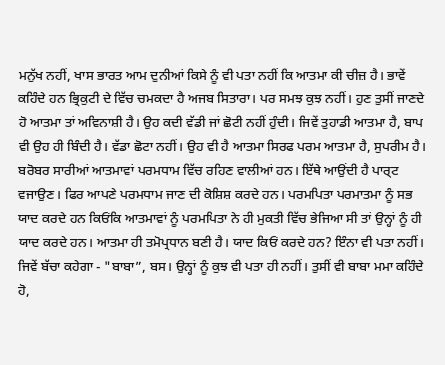ਮਨੁੱਖ ਨਹੀਂ, ਖਾਸ ਭਾਰਤ ਆਮ ਦੁਨੀਆਂ ਕਿਸੇ ਨੂੰ ਵੀ ਪਤਾ ਨਹੀਂ ਕਿ ਆਤਮਾ ਕੀ ਚੀਜ਼ ਹੈ। ਭਾਵੇਂ ਕਹਿੰਦੇ ਹਨ ਭ੍ਰਿਕੁਟੀ ਦੇ ਵਿੱਚ ਚਮਕਦਾ ਹੈ ਅਜਬ ਸਿਤਾਰਾ। ਪਰ ਸਮਝ ਕੁਝ ਨਹੀਂ। ਹੁਣ ਤੁਸੀਂ ਜਾਣਦੇ ਹੋ ਆਤਮਾ ਤਾਂ ਅਵਿਨਾਸ਼ੀ ਹੈ। ਉਹ ਕਦੀ ਵੱਡੀ ਜਾਂ ਛੋਟੀ ਨਹੀਂ ਹੁੰਦੀ। ਜਿਵੇਂ ਤੁਹਾਡੀ ਆਤਮਾ ਹੈ, ਬਾਪ ਵੀ ਉਹ ਹੀ ਬਿੰਦੀ ਹੈ। ਵੱਡਾ ਛੋਟਾ ਨਹੀਂ। ਉਹ ਵੀ ਹੈ ਆਤਮਾ ਸਿਰਫ ਪਰਮ ਆਤਮਾ ਹੈ, ਸੁਪਰੀਮ ਹੈ। ਬਰੋਬਰ ਸਾਰੀਆਂ ਆਤਮਾਵਾਂ ਪਰਮਧਾਮ ਵਿੱਚ ਰਹਿਣ ਵਾਲੀਆਂ ਹਨ। ਇੱਥੇ ਆਉਂਦੀ ਹੈ ਪਾਰ੍ਟ ਵਜਾਉਣ। ਫਿਰ ਆਪਣੇ ਪਰਮਧਾਮ ਜਾਣ ਦੀ ਕੋਸ਼ਿਸ਼ ਕਰਦੇ ਹਨ। ਪਰਮਪਿਤਾ ਪਰਮਾਤਮਾ ਨੂੰ ਸਭ ਯਾਦ ਕਰਦੇ ਹਨ ਕਿਓਂਕਿ ਆਤਮਾਵਾਂ ਨੂੰ ਪਰਮਪਿਤਾ ਨੇ ਹੀ ਮੁਕਤੀ ਵਿੱਚ ਭੇਜਿਆ ਸੀ ਤਾਂ ਉਨ੍ਹਾਂ ਨੂੰ ਹੀ ਯਾਦ ਕਰਦੇ ਹਨ। ਆਤਮਾ ਹੀ ਤਮੋਪ੍ਰਧਾਨ ਬਣੀ ਹੈ। ਯਾਦ ਕਿਓਂ ਕਰਦੇ ਹਨ? ਇੰਨਾ ਵੀ ਪਤਾ ਨਹੀਂ। ਜਿਵੇਂ ਬੱਚਾ ਕਹੇਗਾ - "ਬਾਬਾ”, ਬਸ। ਉਨ੍ਹਾਂ ਨੂੰ ਕੁਝ ਵੀ ਪਤਾ ਹੀ ਨਹੀਂ। ਤੁਸੀਂ ਵੀ ਬਾਬਾ ਮਮਾ ਕਹਿੰਦੇ ਹੋ,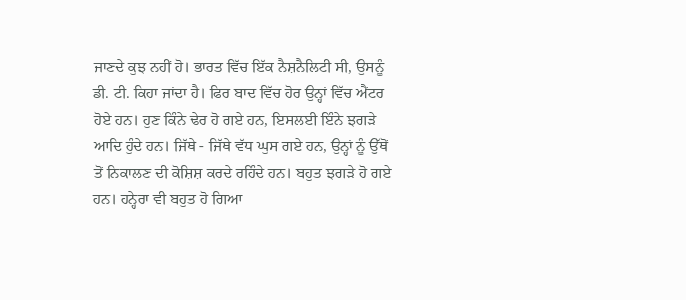ਜਾਣਦੇ ਕੁਝ ਨਹੀਂ ਹੋ। ਭਾਰਤ ਵਿੱਚ ਇੱਕ ਨੈਸ਼ਨੈਲਿਟੀ ਸੀ, ਉਸਨੂੰ ਡੀ. ਟੀ. ਕਿਹਾ ਜਾਂਦਾ ਹੈ। ਫਿਰ ਬਾਦ ਵਿੱਚ ਹੋਰ ਉਨ੍ਹਾਂ ਵਿੱਚ ਐਂਟਰ ਹੋਏ ਹਨ। ਹੁਣ ਕਿੰਨੇ ਢੇਰ ਹੋ ਗਏ ਹਨ, ਇਸਲਈ ਇੰਨੇ ਝਗੜੇ ਆਦਿ ਹੁੰਦੇ ਹਨ। ਜਿੱਥੇ - ਜਿੱਥੇ ਵੱਧ ਘੁਸ ਗਏ ਹਨ, ਉਨ੍ਹਾਂ ਨੂੰ ਉੱਥੋਂ ਤੋਂ ਨਿਕਾਲਣ ਦੀ ਕੋਸ਼ਿਸ਼ ਕਰਦੇ ਰਹਿੰਦੇ ਹਨ। ਬਹੁਤ ਝਗੜੇ ਹੋ ਗਏ ਹਨ। ਹਨ੍ਹੇਰਾ ਵੀ ਬਹੁਤ ਹੋ ਗਿਆ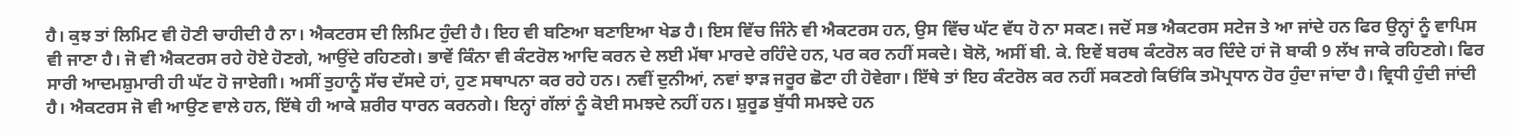ਹੈ। ਕੁਝ ਤਾਂ ਲਿਮਿਟ ਵੀ ਹੋਣੀ ਚਾਹੀਦੀ ਹੈ ਨਾ। ਐਕਟਰਸ ਦੀ ਲਿਮਿਟ ਹੁੰਦੀ ਹੈ। ਇਹ ਵੀ ਬਣਿਆ ਬਣਾਇਆ ਖੇਡ ਹੈ। ਇਸ ਵਿੱਚ ਜਿੰਨੇ ਵੀ ਐਕਟਰਸ ਹਨ, ਉਸ ਵਿੱਚ ਘੱਟ ਵੱਧ ਹੋ ਨਾ ਸਕਣ। ਜਦੋਂ ਸਭ ਐਕਟਰਸ ਸਟੇਜ ਤੇ ਆ ਜਾਂਦੇ ਹਨ ਫਿਰ ਉਨ੍ਹਾਂ ਨੂੰ ਵਾਪਿਸ ਵੀ ਜਾਣਾ ਹੈ। ਜੋ ਵੀ ਐਕਟਰਸ ਰਹੇ ਹੋਏ ਹੋਣਗੇ, ਆਉਂਦੇ ਰਹਿਣਗੇ। ਭਾਵੇਂ ਕਿੰਨਾ ਵੀ ਕੰਟਰੋਲ ਆਦਿ ਕਰਨ ਦੇ ਲਈ ਮੱਥਾ ਮਾਰਦੇ ਰਹਿੰਦੇ ਹਨ, ਪਰ ਕਰ ਨਹੀਂ ਸਕਦੇ। ਬੋਲੋ, ਅਸੀਂ ਬੀ. ਕੇ. ਇਵੇਂ ਬਰਥ ਕੰਟਰੋਲ ਕਰ ਦਿੰਦੇ ਹਾਂ ਜੋ ਬਾਕੀ 9 ਲੱਖ ਜਾਕੇ ਰਹਿਣਗੇ। ਫਿਰ ਸਾਰੀ ਆਦਮਸ਼ੁਮਾਰੀ ਹੀ ਘੱਟ ਹੋ ਜਾਏਗੀ। ਅਸੀਂ ਤੁਹਾਨੂੰ ਸੱਚ ਦੱਸਦੇ ਹਾਂ, ਹੁਣ ਸਥਾਪਨਾ ਕਰ ਰਹੇ ਹਨ। ਨਵੀਂ ਦੁਨੀਆਂ, ਨਵਾਂ ਝਾੜ ਜਰੂਰ ਛੋਟਾ ਹੀ ਹੋਵੇਗਾ। ਇੱਥੇ ਤਾਂ ਇਹ ਕੰਟਰੋਲ ਕਰ ਨਹੀਂ ਸਕਣਗੇ ਕਿਓਂਕਿ ਤਮੋਪ੍ਰਧਾਨ ਹੋਰ ਹੁੰਦਾ ਜਾਂਦਾ ਹੈ। ਵ੍ਰਿਧੀ ਹੁੰਦੀ ਜਾਂਦੀ ਹੈ। ਐਕਟਰਸ ਜੋ ਵੀ ਆਉਣ ਵਾਲੇ ਹਨ, ਇੱਥੇ ਹੀ ਆਕੇ ਸ਼ਰੀਰ ਧਾਰਨ ਕਰਨਗੇ। ਇਨ੍ਹਾਂ ਗੱਲਾਂ ਨੂੰ ਕੋਈ ਸਮਝਦੇ ਨਹੀਂ ਹਨ। ਸ਼ੁਰੂਡ ਬੁੱਧੀ ਸਮਝਦੇ ਹਨ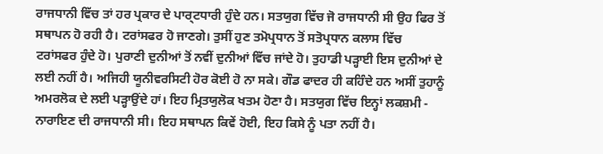ਰਾਜਧਾਨੀ ਵਿੱਚ ਤਾਂ ਹਰ ਪ੍ਰਕਾਰ ਦੇ ਪਾਰ੍ਟਧਾਰੀ ਹੁੰਦੇ ਹਨ। ਸਤਯੁਗ ਵਿੱਚ ਜੋ ਰਾਜਧਾਨੀ ਸੀ ਉਹ ਫਿਰ ਤੋਂ ਸਥਾਪਨ ਹੋ ਰਹੀ ਹੈ। ਟਰਾਂਸਫਰ ਹੋ ਜਾਣਗੇ। ਤੁਸੀਂ ਹੁਣ ਤਮੋਪ੍ਰਧਾਨ ਤੋਂ ਸਤੋਪ੍ਰਧਾਨ ਕਲਾਸ ਵਿੱਚ ਟਰਾਂਸਫਰ ਹੁੰਦੇ ਹੋ। ਪੁਰਾਣੀ ਦੁਨੀਆਂ ਤੋਂ ਨਵੀਂ ਦੁਨੀਆਂ ਵਿੱਚ ਜਾਂਦੇ ਹੋ। ਤੁਹਾਡੀ ਪੜ੍ਹਾਈ ਇਸ ਦੁਨੀਆਂ ਦੇ ਲਈ ਨਹੀਂ ਹੈ। ਅਜਿਹੀ ਯੂਨੀਵਰਸਿਟੀ ਹੋਰ ਕੋਈ ਹੋ ਨਾ ਸਕੇ। ਗੌਡ ਫਾਦਰ ਹੀ ਕਹਿੰਦੇ ਹਨ ਅਸੀਂ ਤੁਹਾਨੂੰ ਅਮਰਲੋਕ ਦੇ ਲਈ ਪੜ੍ਹਾਉਂਦੇ ਹਾਂ। ਇਹ ਮ੍ਰਿਤਯੁਲੋਕ ਖਤਮ ਹੋਣਾ ਹੈ। ਸਤਯੁਗ ਵਿੱਚ ਇਨ੍ਹਾਂ ਲਕਸ਼ਮੀ - ਨਾਰਾਇਣ ਦੀ ਰਾਜਧਾਨੀ ਸੀ। ਇਹ ਸਥਾਪਨ ਕਿਵੇਂ ਹੋਈ, ਇਹ ਕਿਸੇ ਨੂੰ ਪਤਾ ਨਹੀਂ ਹੈ।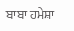ਬਾਬਾ ਹਮੇਸ਼ਾ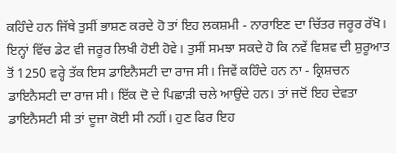ਕਹਿੰਦੇ ਹਨ ਜਿੱਥੇ ਤੁਸੀਂ ਭਾਸ਼ਣ ਕਰਦੇ ਹੋ ਤਾਂ ਇਹ ਲਕਸ਼ਮੀ - ਨਾਰਾਇਣ ਦਾ ਚਿੱਤਰ ਜਰੂਰ ਰੱਖੋ। ਇਨ੍ਹਾਂ ਵਿੱਚ ਡੇਟ ਵੀ ਜਰੂਰ ਲਿਖੀ ਹੋਈ ਹੋਵੇ। ਤੁਸੀਂ ਸਮਝਾ ਸਕਦੇ ਹੋ ਕਿ ਨਵੇਂ ਵਿਸ਼ਵ ਦੀ ਸ਼ੁਰੂਆਤ ਤੋਂ 1250 ਵਰ੍ਹੇ ਤੱਕ ਇਸ ਡਾਇਨੈਸਟੀ ਦਾ ਰਾਜ ਸੀ। ਜਿਵੇਂ ਕਹਿੰਦੇ ਹਨ ਨਾ - ਕ੍ਰਿਸ਼ਚਨ ਡਾਇਨੈਸਟੀ ਦਾ ਰਾਜ ਸੀ। ਇੱਕ ਦੋ ਦੇ ਪਿਛਾੜੀ ਚਲੇ ਆਉਂਦੇ ਹਨ। ਤਾਂ ਜਦੋਂ ਇਹ ਦੇਵਤਾ ਡਾਇਨੈਸਟੀ ਸੀ ਤਾਂ ਦੂਜਾ ਕੋਈ ਸੀ ਨਹੀਂ। ਹੁਣ ਫਿਰ ਇਹ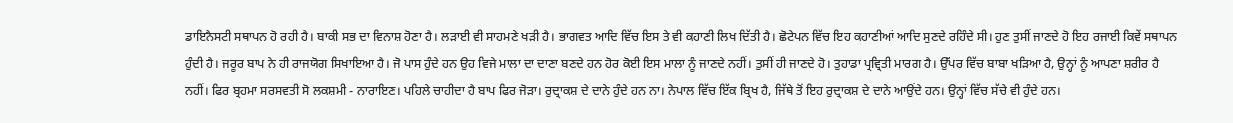ਡਾਇਨੈਸਟੀ ਸਥਾਪਨ ਹੋ ਰਹੀ ਹੈ। ਬਾਕੀ ਸਭ ਦਾ ਵਿਨਾਸ਼ ਹੋਣਾ ਹੈ। ਲੜਾਈ ਵੀ ਸਾਹਮਣੇ ਖੜੀ ਹੈ। ਭਾਗਵਤ ਆਦਿ ਵਿੱਚ ਇਸ ਤੇ ਵੀ ਕਹਾਣੀ ਲਿਖ ਦਿੱਤੀ ਹੈ। ਛੋਟੇਪਨ ਵਿੱਚ ਇਹ ਕਹਾਣੀਆਂ ਆਦਿ ਸੁਣਦੇ ਰਹਿੰਦੇ ਸੀ। ਹੁਣ ਤੁਸੀਂ ਜਾਣਦੇ ਹੋ ਇਹ ਰਜਾਈ ਕਿਵੇਂ ਸਥਾਪਨ ਹੁੰਦੀ ਹੈ। ਜਰੂਰ ਬਾਪ ਨੇ ਹੀ ਰਾਜਯੋਗ ਸਿਖਾਇਆ ਹੈ। ਜੋ ਪਾਸ ਹੁੰਦੇ ਹਨ ਉਹ ਵਿਜੇ ਮਾਲਾ ਦਾ ਦਾਣਾ ਬਣਦੇ ਹਨ ਹੋਰ ਕੋਈ ਇਸ ਮਾਲਾ ਨੂੰ ਜਾਣਦੇ ਨਹੀਂ। ਤੁਸੀਂ ਹੀ ਜਾਣਦੇ ਹੋ। ਤੁਹਾਡਾ ਪ੍ਰਵ੍ਰਿਤੀ ਮਾਰਗ ਹੈ। ਉੱਪਰ ਵਿੱਚ ਬਾਬਾ ਖੜਿਆ ਹੈ, ਉਨ੍ਹਾਂ ਨੂੰ ਆਪਣਾ ਸ਼ਰੀਰ ਹੈ ਨਹੀਂ। ਫਿਰ ਬ੍ਰਹਮਾ ਸਰਸਵਤੀ ਸੋ ਲਕਸ਼ਮੀ - ਨਾਰਾਇਣ। ਪਹਿਲੇ ਚਾਹੀਦਾ ਹੈ ਬਾਪ ਫਿਰ ਜੋੜਾ। ਰੁਦ੍ਰਾਕਸ਼ ਦੇ ਦਾਨੇ ਹੁੰਦੇ ਹਨ ਨਾ। ਨੇਪਾਲ ਵਿੱਚ ਇੱਕ ਬ੍ਰਿਖ ਹੈ, ਜਿੱਥੇ ਤੋਂ ਇਹ ਰੁਦ੍ਰਾਕਸ਼ ਦੇ ਦਾਨੇ ਆਉਂਦੇ ਹਨ। ਉਨ੍ਹਾਂ ਵਿੱਚ ਸੱਚੇ ਵੀ ਹੁੰਦੇ ਹਨ।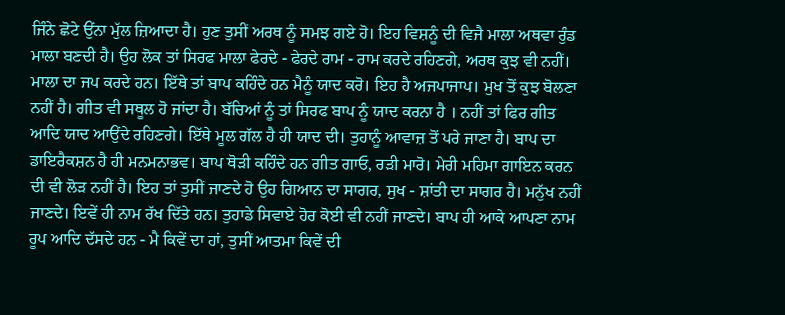ਜਿੰਨੇ ਛੋਟੇ ਉਂਨਾ ਮੁੱਲ ਜ਼ਿਆਦਾ ਹੈ। ਹੁਣ ਤੁਸੀਂ ਅਰਥ ਨੂੰ ਸਮਝ ਗਏ ਹੋ। ਇਹ ਵਿਸ਼ਨੂੰ ਦੀ ਵਿਜੈ ਮਾਲਾ ਅਥਵਾ ਰੁੰਡ ਮਾਲਾ ਬਣਦੀ ਹੈ। ਉਹ ਲੋਕ ਤਾਂ ਸਿਰਫ ਮਾਲਾ ਫੇਰਦੇ - ਫੇਰਦੇ ਰਾਮ - ਰਾਮ ਕਰਦੇ ਰਹਿਣਗੇ, ਅਰਥ ਕੁਝ ਵੀ ਨਹੀਂ। ਮਾਲਾ ਦਾ ਜਪ ਕਰਦੇ ਹਨ। ਇੱਥੇ ਤਾਂ ਬਾਪ ਕਹਿੰਦੇ ਹਨ ਮੈਨੂੰ ਯਾਦ ਕਰੋ। ਇਹ ਹੈ ਅਜਪਾਜਾਪ। ਮੁਖ ਤੋਂ ਕੁਝ ਬੋਲਣਾ ਨਹੀਂ ਹੈ। ਗੀਤ ਵੀ ਸਥੂਲ ਹੋ ਜਾਂਦਾ ਹੈ। ਬੱਚਿਆਂ ਨੂੰ ਤਾਂ ਸਿਰਫ ਬਾਪ ਨੂੰ ਯਾਦ ਕਰਨਾ ਹੈ । ਨਹੀਂ ਤਾਂ ਫਿਰ ਗੀਤ ਆਦਿ ਯਾਦ ਆਉਂਦੇ ਰਹਿਣਗੇ। ਇੱਥੇ ਮੂਲ ਗੱਲ ਹੈ ਹੀ ਯਾਦ ਦੀ। ਤੁਹਾਨੂੰ ਆਵਾਜ਼ ਤੋਂ ਪਰੇ ਜਾਣਾ ਹੈ। ਬਾਪ ਦਾ ਡਾਇਰੈਕਸ਼ਨ ਹੈ ਹੀ ਮਨਮਨਾਭਵ। ਬਾਪ ਥੋੜੀ ਕਹਿੰਦੇ ਹਨ ਗੀਤ ਗਾਓ, ਰੜੀ ਮਾਰੋ। ਮੇਰੀ ਮਹਿਮਾ ਗਾਇਨ ਕਰਨ ਦੀ ਵੀ ਲੋੜ ਨਹੀਂ ਹੈ। ਇਹ ਤਾਂ ਤੁਸੀਂ ਜਾਣਦੇ ਹੋ ਉਹ ਗਿਆਨ ਦਾ ਸਾਗਰ, ਸੁਖ - ਸ਼ਾਂਤੀ ਦਾ ਸਾਗਰ ਹੈ। ਮਨੁੱਖ ਨਹੀਂ ਜਾਣਦੇ। ਇਵੇਂ ਹੀ ਨਾਮ ਰੱਖ ਦਿੱਤੇ ਹਨ। ਤੁਹਾਡੇ ਸਿਵਾਏ ਹੋਰ ਕੋਈ ਵੀ ਨਹੀਂ ਜਾਣਦੇ। ਬਾਪ ਹੀ ਆਕੇ ਆਪਣਾ ਨਾਮ ਰੂਪ ਆਦਿ ਦੱਸਦੇ ਹਨ - ਮੈ ਕਿਵੇਂ ਦਾ ਹਾਂ, ਤੁਸੀਂ ਆਤਮਾ ਕਿਵੇਂ ਦੀ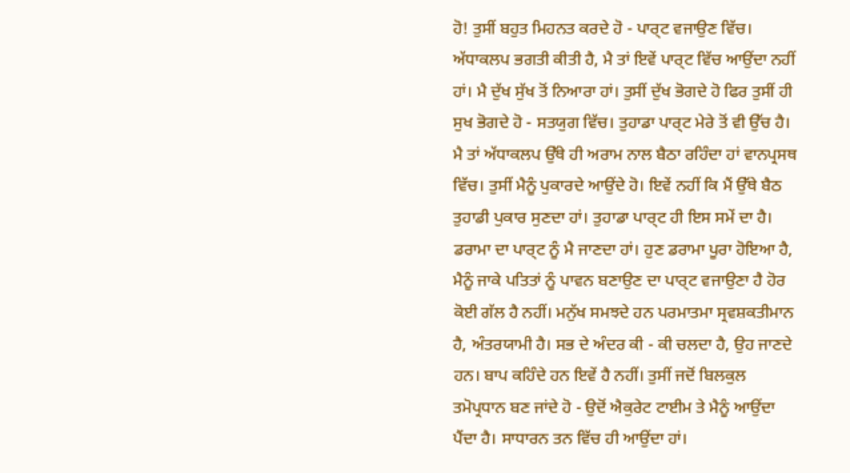ਹੋ! ਤੁਸੀਂ ਬਹੁਤ ਮਿਹਨਤ ਕਰਦੇ ਹੋ - ਪਾਰ੍ਟ ਵਜਾਉਣ ਵਿੱਚ। ਅੱਧਾਕਲਪ ਭਗਤੀ ਕੀਤੀ ਹੈ, ਮੈ ਤਾਂ ਇਵੇਂ ਪਾਰ੍ਟ ਵਿੱਚ ਆਉਂਦਾ ਨਹੀਂ ਹਾਂ। ਮੈ ਦੁੱਖ ਸੁੱਖ ਤੋਂ ਨਿਆਰਾ ਹਾਂ। ਤੁਸੀਂ ਦੁੱਖ ਭੋਗਦੇ ਹੋ ਫਿਰ ਤੁਸੀਂ ਹੀ ਸੁਖ ਭੋਗਦੇ ਹੋ - ਸਤਯੁਗ ਵਿੱਚ। ਤੁਹਾਡਾ ਪਾਰ੍ਟ ਮੇਰੇ ਤੋਂ ਵੀ ਉੱਚ ਹੈ। ਮੈ ਤਾਂ ਅੱਧਾਕਲਪ ਉੱਥੇ ਹੀ ਅਰਾਮ ਨਾਲ ਬੈਠਾ ਰਹਿੰਦਾ ਹਾਂ ਵਾਨਪ੍ਰਸਥ ਵਿੱਚ। ਤੁਸੀਂ ਮੈਨੂੰ ਪੁਕਾਰਦੇ ਆਉਂਦੇ ਹੋ। ਇਵੇਂ ਨਹੀਂ ਕਿ ਮੈਂ ਉੱਥੇ ਬੈਠ ਤੁਹਾਡੀ ਪੁਕਾਰ ਸੁਣਦਾ ਹਾਂ। ਤੁਹਾਡਾ ਪਾਰ੍ਟ ਹੀ ਇਸ ਸਮੇਂ ਦਾ ਹੈ। ਡਰਾਮਾ ਦਾ ਪਾਰ੍ਟ ਨੂੰ ਮੈ ਜਾਣਦਾ ਹਾਂ। ਹੁਣ ਡਰਾਮਾ ਪੂਰਾ ਹੋਇਆ ਹੈ, ਮੈਨੂੰ ਜਾਕੇ ਪਤਿਤਾਂ ਨੂੰ ਪਾਵਨ ਬਣਾਉਣ ਦਾ ਪਾਰ੍ਟ ਵਜਾਉਣਾ ਹੈ ਹੋਰ ਕੋਈ ਗੱਲ ਹੈ ਨਹੀਂ। ਮਨੁੱਖ ਸਮਝਦੇ ਹਨ ਪਰਮਾਤਮਾ ਸ੍ਰਵਸ਼ਕਤੀਮਾਨ ਹੈ, ਅੰਤਰਯਾਮੀ ਹੈ। ਸਭ ਦੇ ਅੰਦਰ ਕੀ - ਕੀ ਚਲਦਾ ਹੈ, ਉਹ ਜਾਣਦੇ ਹਨ। ਬਾਪ ਕਹਿੰਦੇ ਹਨ ਇਵੇਂ ਹੈ ਨਹੀਂ। ਤੁਸੀਂ ਜਦੋਂ ਬਿਲਕੁਲ ਤਮੋਪ੍ਰਧਾਨ ਬਣ ਜਾਂਦੇ ਹੋ - ਉਦੋਂ ਐਕੁਰੇਟ ਟਾਈਮ ਤੇ ਮੈਨੂੰ ਆਉਂਦਾ ਪੈਂਦਾ ਹੈ। ਸਾਧਾਰਨ ਤਨ ਵਿੱਚ ਹੀ ਆਉਂਦਾ ਹਾਂ।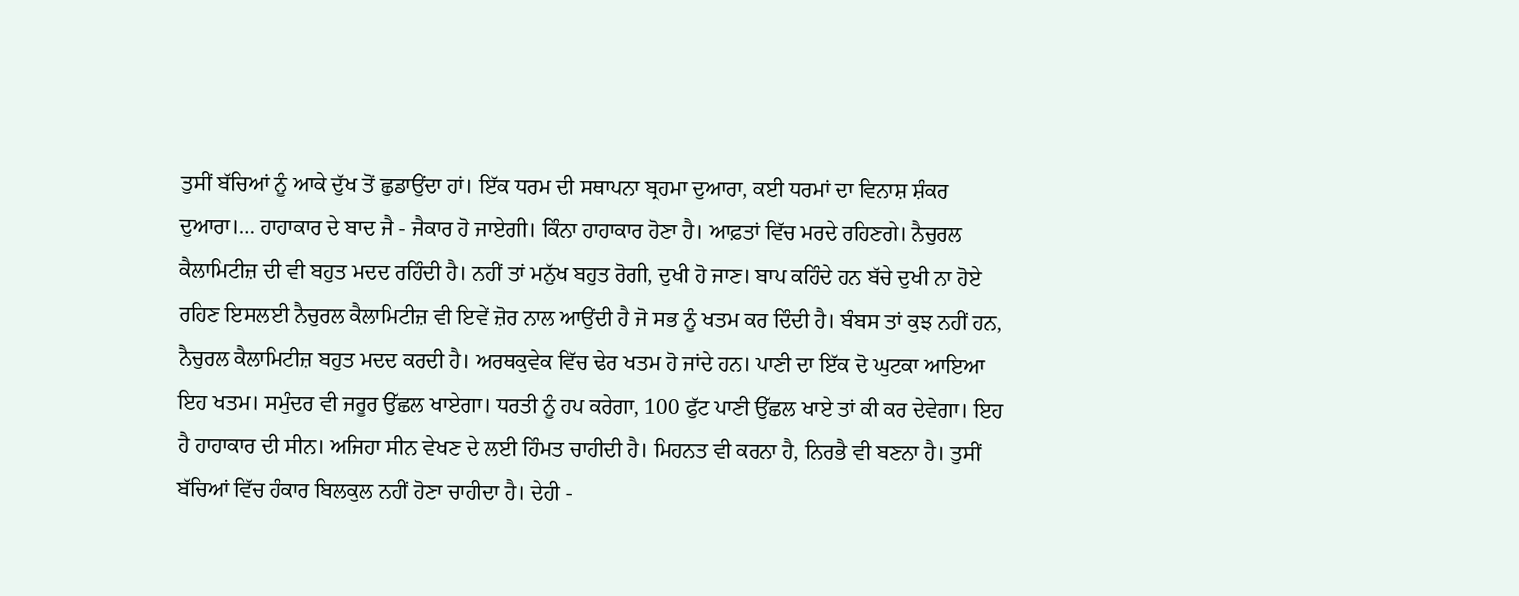ਤੁਸੀਂ ਬੱਚਿਆਂ ਨੂੰ ਆਕੇ ਦੁੱਖ ਤੋਂ ਛੁਡਾਉਂਦਾ ਹਾਂ। ਇੱਕ ਧਰਮ ਦੀ ਸਥਾਪਨਾ ਬ੍ਰਹਮਾ ਦੁਆਰਾ, ਕਈ ਧਰਮਾਂ ਦਾ ਵਿਨਾਸ਼ ਸ਼ੰਕਰ ਦੁਆਰਾ।… ਹਾਹਾਕਾਰ ਦੇ ਬਾਦ ਜੈ - ਜੈਕਾਰ ਹੋ ਜਾਏਗੀ। ਕਿੰਨਾ ਹਾਹਾਕਾਰ ਹੋਣਾ ਹੈ। ਆਫ਼ਤਾਂ ਵਿੱਚ ਮਰਦੇ ਰਹਿਣਗੇ। ਨੈਚੁਰਲ ਕੈਲਾਮਿਟੀਜ਼ ਦੀ ਵੀ ਬਹੁਤ ਮਦਦ ਰਹਿੰਦੀ ਹੈ। ਨਹੀਂ ਤਾਂ ਮਨੁੱਖ ਬਹੁਤ ਰੋਗੀ, ਦੁਖੀ ਹੋ ਜਾਣ। ਬਾਪ ਕਹਿੰਦੇ ਹਨ ਬੱਚੇ ਦੁਖੀ ਨਾ ਹੋਏ ਰਹਿਣ ਇਸਲਈ ਨੈਚੁਰਲ ਕੈਲਾਮਿਟੀਜ਼ ਵੀ ਇਵੇਂ ਜ਼ੋਰ ਨਾਲ ਆਉਂਦੀ ਹੈ ਜੋ ਸਭ ਨੂੰ ਖਤਮ ਕਰ ਦਿੰਦੀ ਹੈ। ਬੰਬਸ ਤਾਂ ਕੁਝ ਨਹੀਂ ਹਨ, ਨੈਚੁਰਲ ਕੈਲਾਮਿਟੀਜ਼ ਬਹੁਤ ਮਦਦ ਕਰਦੀ ਹੈ। ਅਰਥਕੁਵੇਕ ਵਿੱਚ ਢੇਰ ਖਤਮ ਹੋ ਜਾਂਦੇ ਹਨ। ਪਾਣੀ ਦਾ ਇੱਕ ਦੋ ਘੁਟਕਾ ਆਇਆ ਇਹ ਖਤਮ। ਸਮੁੰਦਰ ਵੀ ਜਰੂਰ ਉੱਛਲ ਖਾਏਗਾ। ਧਰਤੀ ਨੂੰ ਹਪ ਕਰੇਗਾ, 100 ਫੁੱਟ ਪਾਣੀ ਉੱਛਲ ਖਾਏ ਤਾਂ ਕੀ ਕਰ ਦੇਵੇਗਾ। ਇਹ ਹੈ ਹਾਹਾਕਾਰ ਦੀ ਸੀਨ। ਅਜਿਹਾ ਸੀਨ ਵੇਖਣ ਦੇ ਲਈ ਹਿੰਮਤ ਚਾਹੀਦੀ ਹੈ। ਮਿਹਨਤ ਵੀ ਕਰਨਾ ਹੈ, ਨਿਰਭੈ ਵੀ ਬਣਨਾ ਹੈ। ਤੁਸੀਂ ਬੱਚਿਆਂ ਵਿੱਚ ਹੰਕਾਰ ਬਿਲਕੁਲ ਨਹੀਂ ਹੋਣਾ ਚਾਹੀਦਾ ਹੈ। ਦੇਹੀ -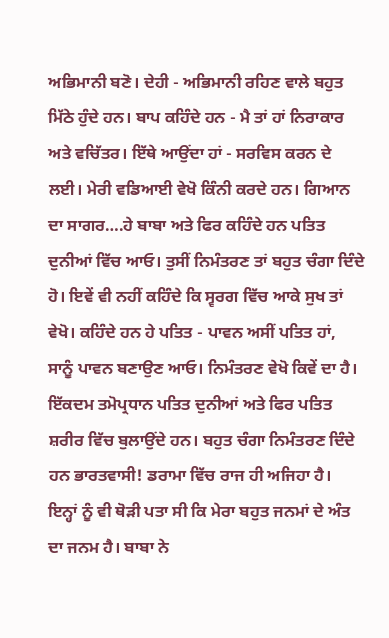ਅਭਿਮਾਨੀ ਬਣੋ। ਦੇਹੀ - ਅਭਿਮਾਨੀ ਰਹਿਣ ਵਾਲੇ ਬਹੁਤ ਮਿੱਠੇ ਹੁੰਦੇ ਹਨ। ਬਾਪ ਕਹਿੰਦੇ ਹਨ - ਮੈ ਤਾਂ ਹਾਂ ਨਿਰਾਕਾਰ ਅਤੇ ਵਚਿੱਤਰ। ਇੱਥੇ ਆਉਂਦਾ ਹਾਂ - ਸਰਵਿਸ ਕਰਨ ਦੇ ਲਈ। ਮੇਰੀ ਵਡਿਆਈ ਵੇਖੋ ਕਿੰਨੀ ਕਰਦੇ ਹਨ। ਗਿਆਨ ਦਾ ਸਾਗਰ….ਹੇ ਬਾਬਾ ਅਤੇ ਫਿਰ ਕਹਿੰਦੇ ਹਨ ਪਤਿਤ ਦੁਨੀਆਂ ਵਿੱਚ ਆਓ। ਤੁਸੀਂ ਨਿਮੰਤਰਣ ਤਾਂ ਬਹੁਤ ਚੰਗਾ ਦਿੰਦੇ ਹੋ। ਇਵੇਂ ਵੀ ਨਹੀਂ ਕਹਿੰਦੇ ਕਿ ਸ੍ਵਰਗ ਵਿੱਚ ਆਕੇ ਸੁਖ ਤਾਂ ਵੇਖੋ। ਕਹਿੰਦੇ ਹਨ ਹੇ ਪਤਿਤ - ਪਾਵਨ ਅਸੀਂ ਪਤਿਤ ਹਾਂ, ਸਾਨੂੰ ਪਾਵਨ ਬਣਾਉਣ ਆਓ। ਨਿਮੰਤਰਣ ਵੇਖੋ ਕਿਵੇਂ ਦਾ ਹੈ। ਇੱਕਦਮ ਤਮੋਪ੍ਰਧਾਨ ਪਤਿਤ ਦੁਨੀਆਂ ਅਤੇ ਫਿਰ ਪਤਿਤ ਸ਼ਰੀਰ ਵਿੱਚ ਬੁਲਾਉਂਦੇ ਹਨ। ਬਹੁਤ ਚੰਗਾ ਨਿਮੰਤਰਣ ਦਿੰਦੇ ਹਨ ਭਾਰਤਵਾਸੀ! ਡਰਾਮਾ ਵਿੱਚ ਰਾਜ ਹੀ ਅਜਿਹਾ ਹੈ। ਇਨ੍ਹਾਂ ਨੂੰ ਵੀ ਥੋੜੀ ਪਤਾ ਸੀ ਕਿ ਮੇਰਾ ਬਹੁਤ ਜਨਮਾਂ ਦੇ ਅੰਤ ਦਾ ਜਨਮ ਹੈ। ਬਾਬਾ ਨੇ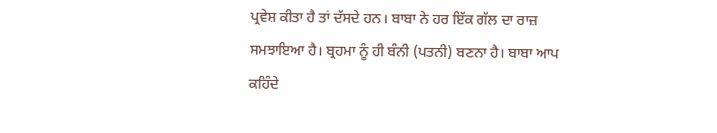ਪ੍ਰਵੇਸ਼ ਕੀਤਾ ਹੈ ਤਾਂ ਦੱਸਦੇ ਹਨ। ਬਾਬਾ ਨੇ ਹਰ ਇੱਕ ਗੱਲ ਦਾ ਰਾਜ਼ ਸਮਝਾਇਆ ਹੈ। ਬ੍ਰਹਮਾ ਨੂੰ ਹੀ ਬੰਨੀ (ਪਤਨੀ) ਬਣਨਾ ਹੈ। ਬਾਬਾ ਆਪ ਕਹਿੰਦੇ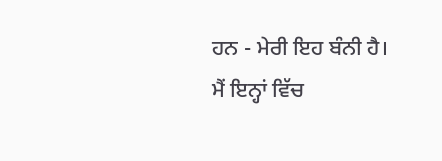ਹਨ - ਮੇਰੀ ਇਹ ਬੰਨੀ ਹੈ। ਮੈਂ ਇਨ੍ਹਾਂ ਵਿੱਚ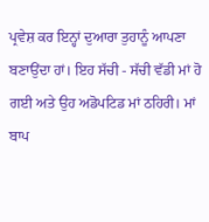ਪ੍ਰਵੇਸ਼ ਕਰ ਇਨ੍ਹਾਂ ਦੁਆਰਾ ਤੁਹਾਨੂੰ ਆਪਣਾ ਬਣਾਉਂਦਾ ਹਾਂ। ਇਹ ਸੱਚੀ - ਸੱਚੀ ਵੱਡੀ ਮਾਂ ਹੋ ਗਈ ਅਤੇ ਉਹ ਅਡੋਪਟਿਡ ਮਾਂ ਠਹਿਰੀ। ਮਾਂ ਬਾਪ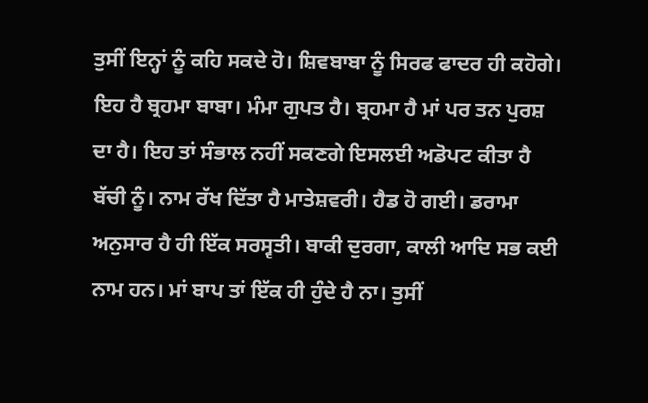ਤੁਸੀਂ ਇਨ੍ਹਾਂ ਨੂੰ ਕਹਿ ਸਕਦੇ ਹੋ। ਸ਼ਿਵਬਾਬਾ ਨੂੰ ਸਿਰਫ ਫਾਦਰ ਹੀ ਕਹੋਗੇ। ਇਹ ਹੈ ਬ੍ਰਹਮਾ ਬਾਬਾ। ਮੰਮਾ ਗੁਪਤ ਹੈ। ਬ੍ਰਹਮਾ ਹੈ ਮਾਂ ਪਰ ਤਨ ਪੁਰਸ਼ ਦਾ ਹੈ। ਇਹ ਤਾਂ ਸੰਭਾਲ ਨਹੀਂ ਸਕਣਗੇ ਇਸਲਈ ਅਡੋਪਟ ਕੀਤਾ ਹੈ ਬੱਚੀ ਨੂੰ। ਨਾਮ ਰੱਖ ਦਿੱਤਾ ਹੈ ਮਾਤੇਸ਼ਵਰੀ। ਹੈਡ ਹੋ ਗਈ। ਡਰਾਮਾ ਅਨੁਸਾਰ ਹੈ ਹੀ ਇੱਕ ਸਰਸ੍ਵਤੀ। ਬਾਕੀ ਦੁਰਗਾ, ਕਾਲੀ ਆਦਿ ਸਭ ਕਈ ਨਾਮ ਹਨ। ਮਾਂ ਬਾਪ ਤਾਂ ਇੱਕ ਹੀ ਹੁੰਦੇ ਹੈ ਨਾ। ਤੁਸੀਂ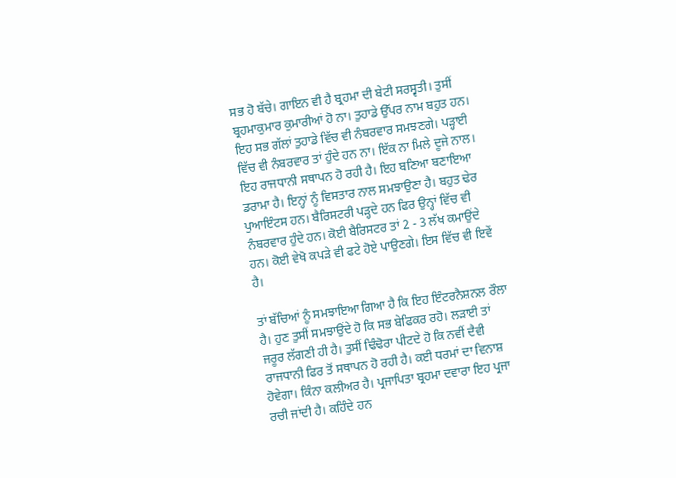ਸਭ ਹੋ ਬੱਚੇ। ਗਾਇਨ ਵੀ ਹੈ ਬ੍ਰਹਮਾ ਦੀ ਬੇਟੀ ਸਰਸ੍ਵਤੀ। ਤੁਸੀਂ ਬ੍ਰਹਮਾਕੁਮਾਰ ਕੁਮਾਰੀਆਂ ਹੋ ਨਾ। ਤੁਹਾਡੇ ਉੱਪਰ ਨਾਮ ਬਹੁਤ ਹਨ। ਇਹ ਸਭ ਗੱਲਾਂ ਤੁਹਾਡੇ ਵਿੱਚ ਵੀ ਨੰਬਰਵਾਰ ਸਮਝਣਗੇ। ਪੜ੍ਹਾਈ ਵਿੱਚ ਵੀ ਨੰਬਰਵਾਰ ਤਾਂ ਹੁੰਦੇ ਹਨ ਨਾ। ਇੱਕ ਨਾ ਮਿਲੇ ਦੂਜੇ ਨਾਲ। ਇਹ ਰਾਜਧਾਨੀ ਸਥਾਪਨ ਹੋ ਰਹੀ ਹੈ। ਇਹ ਬਣਿਆ ਬਣਾਇਆ ਡਰਾਮਾ ਹੈ। ਇਨ੍ਹਾਂ ਨੂੰ ਵਿਸਤਾਰ ਨਾਲ ਸਮਝਾਉਣਾ ਹੈ। ਬਹੁਤ ਢੇਰ ਪੁਆਇੰਟਸ ਹਨ। ਬੈਰਿਸਟਰੀ ਪੜ੍ਹਦੇ ਹਨ ਫਿਰ ਉਨ੍ਹਾਂ ਵਿੱਚ ਵੀ ਨੰਬਰਵਾਰ ਹੁੰਦੇ ਹਨ। ਕੋਈ ਬੈਰਿਸਟਰ ਤਾਂ 2 - 3 ਲੱਖ ਕਮਾਉਂਦੇ ਹਨ। ਕੋਈ ਵੇਖੋ ਕਪੜੇ ਵੀ ਫਟੇ ਹੋਏ ਪਾਉਣਗੇ। ਇਸ ਵਿੱਚ ਵੀ ਇਵੇਂ ਹੈ।

ਤਾਂ ਬੱਚਿਆਂ ਨੂੰ ਸਮਝਾਇਆ ਗਿਆ ਹੈ ਕਿ ਇਹ ਇੰਟਰਨੈਸ਼ਨਲ ਰੌਲਾ ਹੈ। ਹੁਣ ਤੁਸੀਂ ਸਮਝਾਉਂਦੇ ਹੋ ਕਿ ਸਭ ਬੇਫਿਕਰ ਰਹੋ। ਲੜਾਈ ਤਾਂ ਜਰੂਰ ਲੱਗਣੀ ਹੀ ਹੈ। ਤੁਸੀਂ ਢਿੰਢੋਰਾ ਪੀਟਦੇ ਹੋ ਕਿ ਨਵੀਂ ਦੈਵੀ ਰਾਜਧਾਨੀ ਫਿਰ ਤੋਂ ਸਥਾਪਨ ਹੋ ਰਹੀ ਹੈ। ਕਈ ਧਰਮਾਂ ਦਾ ਵਿਨਾਸ਼ ਹੋਵੇਗਾ। ਕਿੰਨਾ ਕਲੀਅਰ ਹੈ। ਪ੍ਰਜਾਪਿਤਾ ਬ੍ਰਹਮਾ ਦਵਾਰਾ ਇਹ ਪ੍ਰਜਾ ਰਚੀ ਜਾਂਦੀ ਹੈ। ਕਹਿੰਦੇ ਹਨ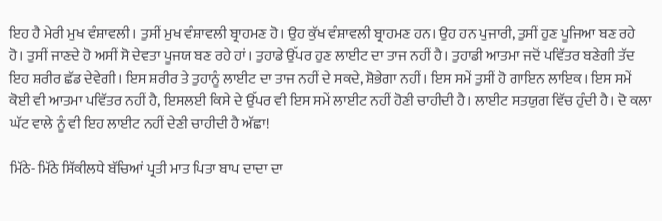ਇਹ ਹੈ ਮੇਰੀ ਮੁਖ ਵੰਸ਼ਾਵਲੀ। ਤੁਸੀਂ ਮੁਖ ਵੰਸ਼ਾਵਲੀ ਬ੍ਰਾਹਮਣ ਹੋ। ਉਹ ਕੁੱਖ ਵੰਸ਼ਾਵਲੀ ਬ੍ਰਾਹਮਣ ਹਨ। ਉਹ ਹਨ ਪੁਜਾਰੀ, ਤੁਸੀਂ ਹੁਣ ਪੂਜਿਆ ਬਣ ਰਹੇ ਹੋ। ਤੁਸੀਂ ਜਾਣਦੇ ਹੋ ਅਸੀਂ ਸੋ ਦੇਵਤਾ ਪੂਜਯ ਬਣ ਰਹੇ ਹਾਂ। ਤੁਹਾਡੇ ਉੱਪਰ ਹੁਣ ਲਾਈਟ ਦਾ ਤਾਜ ਨਹੀਂ ਹੈ। ਤੁਹਾਡੀ ਆਤਮਾ ਜਦੋਂ ਪਵਿੱਤਰ ਬਣੇਗੀ ਤੱਦ ਇਹ ਸ਼ਰੀਰ ਛੱਡ ਦੇਵੇਗੀ। ਇਸ ਸ਼ਰੀਰ ਤੇ ਤੁਹਾਨੂੰ ਲਾਈਟ ਦਾ ਤਾਜ ਨਹੀਂ ਦੇ ਸਕਦੇ, ਸ਼ੋਭੇਗਾ ਨਹੀਂ। ਇਸ ਸਮੇਂ ਤੁਸੀਂ ਹੋ ਗਾਇਨ ਲਾਇਕ। ਇਸ ਸਮੇਂ ਕੋਈ ਵੀ ਆਤਮਾ ਪਵਿੱਤਰ ਨਹੀਂ ਹੈ, ਇਸਲਈ ਕਿਸੇ ਦੇ ਉੱਪਰ ਵੀ ਇਸ ਸਮੇਂ ਲਾਈਟ ਨਹੀਂ ਹੋਣੀ ਚਾਹੀਦੀ ਹੈ। ਲਾਈਟ ਸਤਯੁਗ ਵਿੱਚ ਹੁੰਦੀ ਹੈ। ਦੋ ਕਲਾ ਘੱਟ ਵਾਲੇ ਨੂੰ ਵੀ ਇਹ ਲਾਈਟ ਨਹੀਂ ਦੇਣੀ ਚਾਹੀਦੀ ਹੈ ਅੱਛਾ!

ਮਿੱਠੇ- ਮਿੱਠੇ ਸਿੱਕੀਲਧੇ ਬੱਚਿਆਂ ਪ੍ਰਤੀ ਮਾਤ ਪਿਤਾ ਬਾਪ ਦਾਦਾ ਦਾ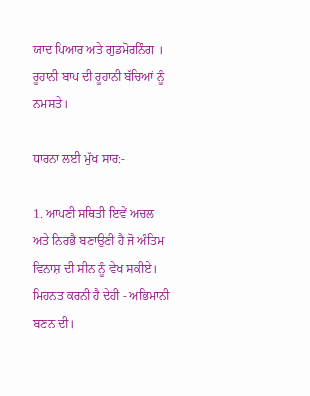ਯਾਦ ਪਿਆਰ ਅਤੇ ਗੁਡਮੋਰਨਿੰਗ । ਰੂਹਾਨੀ ਬਾਪ ਦੀ ਰੂਹਾਨੀ ਬੱਚਿਆਂ ਨੂੰ ਨਮਸਤੇ।

ਧਾਰਨਾ ਲਈ ਮੁੱਖ ਸਾਰ:-

1. ਆਪਣੀ ਸਥਿਤੀ ਇਵੇਂ ਅਚਲ ਅਤੇ ਨਿਰਭੈ ਬਣਾਉਣੀ ਹੈ ਜੋ ਅੰਤਿਮ ਵਿਨਾਸ਼ ਦੀ ਸੀਨ ਨੂੰ ਵੇਖ ਸਕੀਏ। ਮਿਹਨਤ ਕਰਨੀ ਹੈ ਦੇਹੀ - ਅਭਿਮਾਨੀ ਬਣਨ ਦੀ।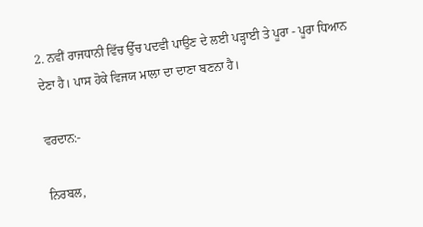2. ਨਵੀਂ ਰਾਜਧਾਨੀ ਵਿੱਚ ਉੱਚ ਪਦਵੀ ਪਾਉਣ ਦੇ ਲਈ ਪੜ੍ਹਾਈ ਤੇ ਪੂਰਾ - ਪੂਰਾ ਧਿਆਨ ਦੇਣਾ ਹੈ। ਪਾਸ ਹੋਕੇ ਵਿਜਯ ਮਾਲਾ ਦਾ ਦਾਣਾ ਬਣਨਾ ਹੈ।

ਵਰਦਾਨ:-

ਨਿਰਬਲ,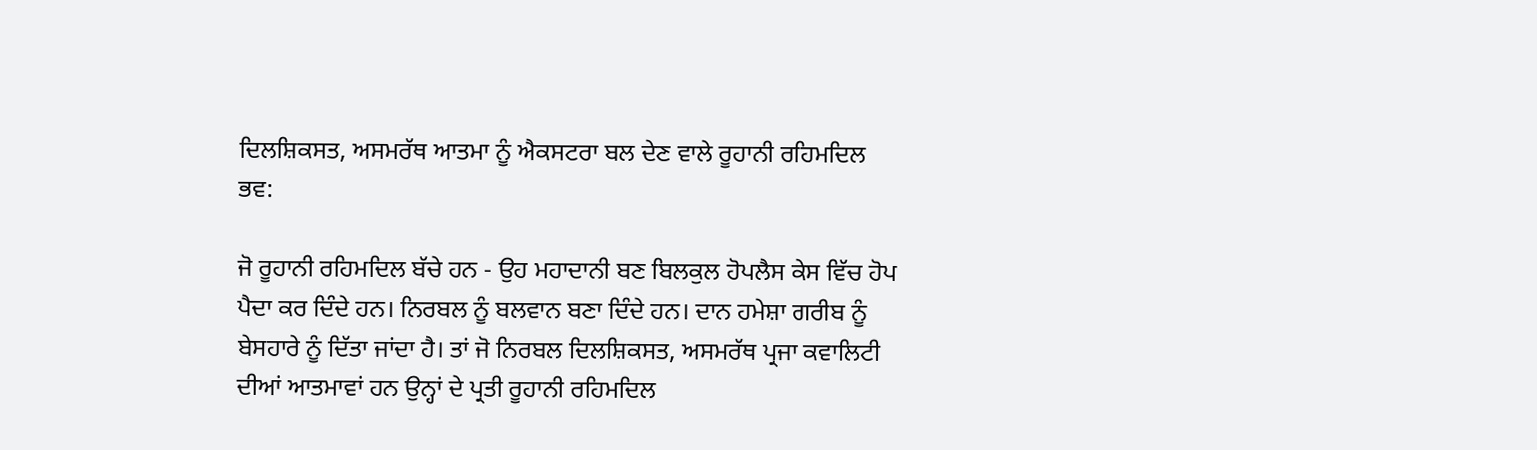ਦਿਲਸ਼ਿਕਸਤ, ਅਸਮਰੱਥ ਆਤਮਾ ਨੂੰ ਐਕਸਟਰਾ ਬਲ ਦੇਣ ਵਾਲੇ ਰੂਹਾਨੀ ਰਹਿਮਦਿਲ ਭਵ:

ਜੋ ਰੂਹਾਨੀ ਰਹਿਮਦਿਲ ਬੱਚੇ ਹਨ - ਉਹ ਮਹਾਦਾਨੀ ਬਣ ਬਿਲਕੁਲ ਹੋਪਲੈਸ ਕੇਸ ਵਿੱਚ ਹੋਪ ਪੈਦਾ ਕਰ ਦਿੰਦੇ ਹਨ। ਨਿਰਬਲ ਨੂੰ ਬਲਵਾਨ ਬਣਾ ਦਿੰਦੇ ਹਨ। ਦਾਨ ਹਮੇਸ਼ਾ ਗਰੀਬ ਨੂੰ ਬੇਸਹਾਰੇ ਨੂੰ ਦਿੱਤਾ ਜਾਂਦਾ ਹੈ। ਤਾਂ ਜੋ ਨਿਰਬਲ ਦਿਲਸ਼ਿਕਸਤ, ਅਸਮਰੱਥ ਪ੍ਰਜਾ ਕਵਾਲਿਟੀ ਦੀਆਂ ਆਤਮਾਵਾਂ ਹਨ ਉਨ੍ਹਾਂ ਦੇ ਪ੍ਰਤੀ ਰੂਹਾਨੀ ਰਹਿਮਦਿਲ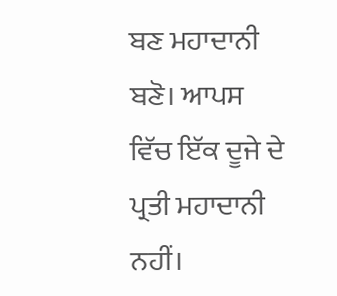ਬਣ ਮਹਾਦਾਨੀ ਬਣੋ। ਆਪਸ ਵਿੱਚ ਇੱਕ ਦੂਜੇ ਦੇ ਪ੍ਰਤੀ ਮਹਾਦਾਨੀ ਨਹੀਂ।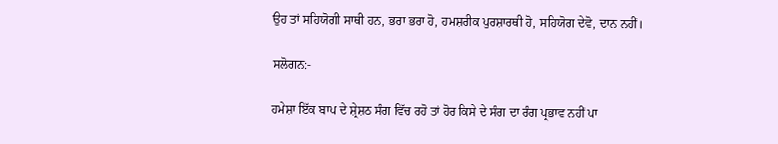ਉਹ ਤਾਂ ਸਹਿਯੋਗੀ ਸਾਥੀ ਹਨ, ਭਰਾ ਭਰਾ ਹੋ, ਹਮਸ਼ਰੀਕ ਪੁਰਸ਼ਾਰਥੀ ਹੋ, ਸਹਿਯੋਗ ਦੇਵੋ, ਦਾਨ ਨਹੀਂ।

ਸਲੋਗਨ:-

ਹਮੇਸ਼ਾ ਇੱਕ ਬਾਪ ਦੇ ਸ਼੍ਰੇਸ਼ਠ ਸੰਗ ਵਿੱਚ ਰਹੋ ਤਾਂ ਹੋਰ ਕਿਸੇ ਦੇ ਸੰਗ ਦਾ ਰੰਗ ਪ੍ਰਭਾਵ ਨਹੀਂ ਪਾ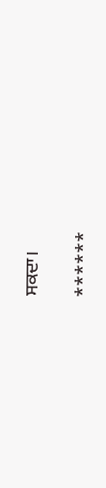ਸਕਦਾ।

******